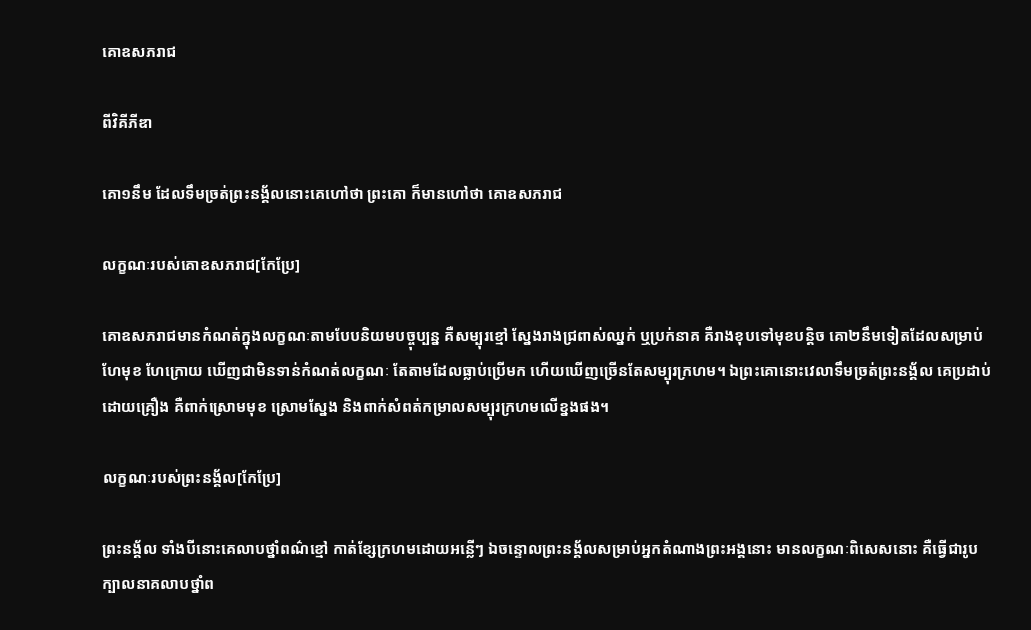គោឧសភរាជ

ពីវិគីភីឌា

គោ១នឹម ដែលទឹមច្រត់ព្រះនង្គ័លនោះគេហៅថា ព្រះគោ ក៏មានហៅថា គោឧសភរាជ

លក្ខណៈរបស់គោឧសភរាជ[កែប្រែ]

គោឧសភរាជមានកំណត់ក្នុងលក្ខណៈតាមបែបនិយមបច្ចុប្បន្ន គឺសម្បុរខ្មៅ ស្នែងរាងជ្រពាស់ឈ្នក់ ឬប្រក់នាគ គឺរាងខុបទៅមុខបន្តិច គោ២នឹមទៀតដែលសម្រាប់ហែមុខ ហែក្រោយ ឃើញជាមិនទាន់កំណត់លក្ខណៈ តែតាមដែលធ្លាប់ប្រើមក ហើយឃើញច្រើនតែសម្បុរក្រហម។ ឯព្រះគោនោះវេលាទឹមច្រត់ព្រះនង្គ័ល គេប្រដាប់ដោយគ្រឿង គឺពាក់ស្រោមមុខ ស្រោមស្នែង និងពាក់សំពត់កម្រាលសម្បុរក្រហមលើខ្នងផង។

លក្ខណៈរបស់ព្រះនង្គ័ល[កែប្រែ]

ព្រះនង្គ័ល ទាំងបីនោះគេលាបថ្នាំពណ៌ខ្មៅ កាត់ខ្សែក្រហមដោយអន្លើៗ ឯចន្ទោលព្រះនង្គ័លសម្រាប់អ្នកតំណាងព្រះអង្គនោះ មានលក្ខណៈពិសេសនោះ គឺធ្វើជារូបក្បាលនាគលាបថ្នាំព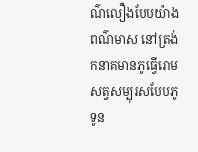ណ៌លឿងបែបយ៉ាងពណ៌មាស នៅត្រង់កនាគមានភូធ្វើរោមសត្វសម្បុរសបែបភូទូន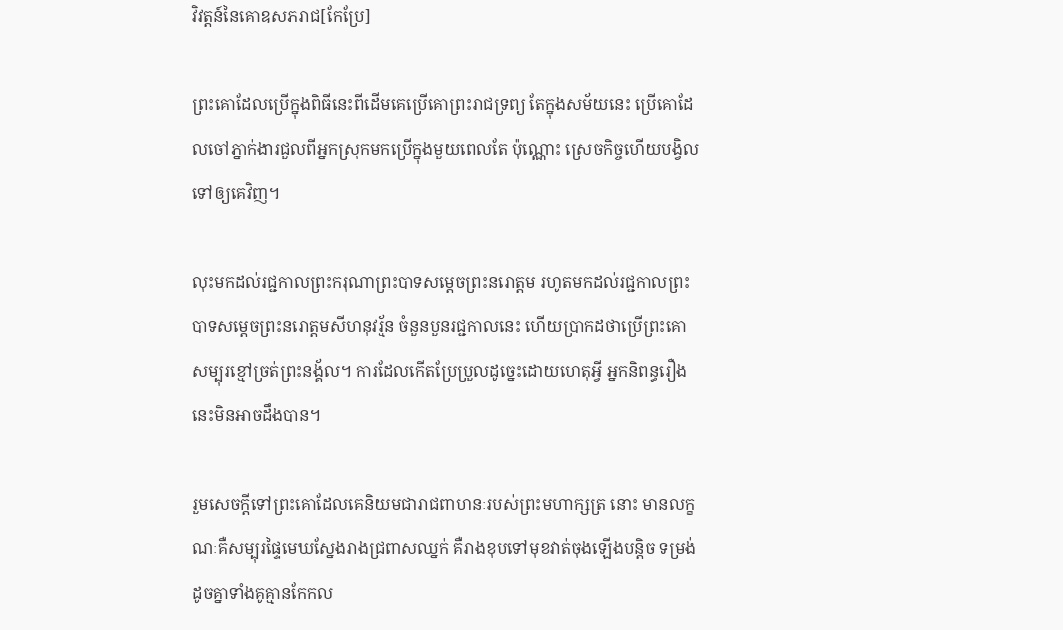វិវត្តន៍នៃគោឧសភរាជ[កែប្រែ]

ព្រះគោដែលប្រើក្នុងពិធីនេះពីដើមគេប្រើគោព្រះរាជទ្រព្យ តែក្នុងសម័យនេះ ប្រើគោដែលចៅភ្នាក់ងារជួលពីអ្នកស្រុកមកប្រើក្នុងមួយពេលតែ ប៉ុណ្ណោះ ស្រេចកិច្ចហើយបង្វិលទៅឲ្យគេវិញ។

លុះមកដល់រជ្ជកាលព្រះករុណាព្រះបាទសម្ដេចព្រះនរោត្តម រហូតមកដល់រជ្ជកាលព្រះបាទសម្ដេចព្រះនរោត្តមសីហនុវរ្ម័ន ចំនួនបួនរជ្ជកាលនេះ ហើយប្រាកដថាប្រើព្រះគោសម្បុរខ្មៅច្រត់ព្រះនង្គ័ល។ ការដែលកើតប្រែប្រួលដូច្នេះដោយហេតុអ្វី អ្នកនិពន្ធរឿងនេះមិនអាចដឹងបាន។

រួមសេចក្ដីទៅព្រះគោដែលគេនិយមជារាជពាហនៈរបស់ព្រះមហាក្សត្រ នោះ មានលក្ខណៈគឺសម្បុរផ្ទៃមេឃស្នែងរាងជ្រពាសឈ្នក់ គឺរាងខុបទៅមុខវាត់ចុងឡើងបន្តិច ទម្រង់ដូចគ្នាទាំងគូគ្មានកែកល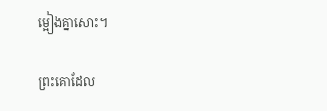ម្អៀងគ្នាសោះ។

ព្រះគោដែល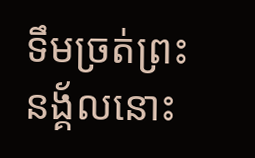ទឹមច្រត់ព្រះនង្គ័លនោះ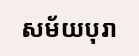សម័យបុរា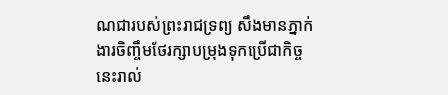ណជារបស់ព្រះរាជទ្រព្យ សឹងមានភ្នាក់ងារចិញ្ចឹមថែរក្សាបម្រុងទុកប្រើជាកិច្ចនេះរាល់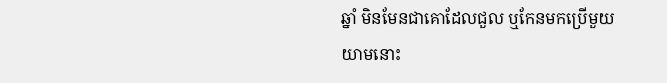ឆ្នាំ មិនមែនជាគោដែលជួល ឬកែនមកប្រើមួយយាមនោះ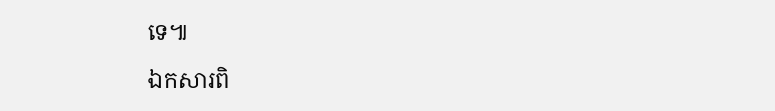ទេ៕

ឯកសារពិ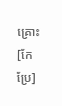គ្រោះ[កែប្រែ]